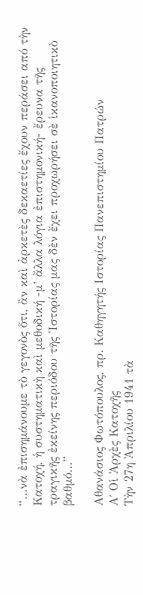“…νὰ ἐπισημάνουμε τὸ γεγονὸς ὅτι, ἂν καὶ ἀρκετὲς δεκαετίες ἔχουν περάσει από τὴν Κατοχή, ἡ συστηματικὴ καὶ μεθοδική -μ’ ἄλλα λόγια ἐπιστημονική- ἔρευνα τῆς τραγικῆς ἐκείνης περιόδου τῆς Ἱστορίας μας δὲν ἔχει προχωρήσει σὲ ἱκανοποιητικὸ βαθμό…”

Αθανάσιος Φωτόπουλος, πρ. Καθηγητής Ιστορίας Πανεπιστημίου Πατρών
Α΄ Οἱ Ἀρχὲς Κατοχῆς
Τὴν 27η Ἀπριλίου 1941 τὰ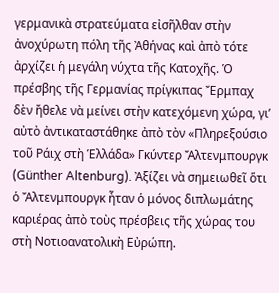γερμανικὰ στρατεύματα εἰσῆλθαν στὴν ἀνοχύρωτη πόλη τῆς Ἀθήνας καὶ ἀπὸ τότε ἀρχίζει ἡ μεγάλη νύχτα τῆς Κατοχῆς. Ὁ πρέσβης τῆς Γερμανίας πρίγκιπας Ἔρμπαχ δὲν ἤθελε νὰ μείνει στὴν κατεχόμενη χώρα, γι’ αὐτὸ ἀντικαταστάθηκε ἀπὸ τὸν «Πληρεξούσιο τοῦ Ράιχ στὴ Ἑλλάδα» Γκύντερ Ἄλτενμπουργκ (Günther Altenburg). Ἀξίζει νὰ σημειωθεῖ ὅτι ὁ Ἄλτενμπουργκ ἦταν ὁ μόνος διπλωμάτης καριέρας ἀπὸ τοὺς πρέσβεις τῆς χώρας του στὴ Νοτιοανατολικὴ Εὐρώπη.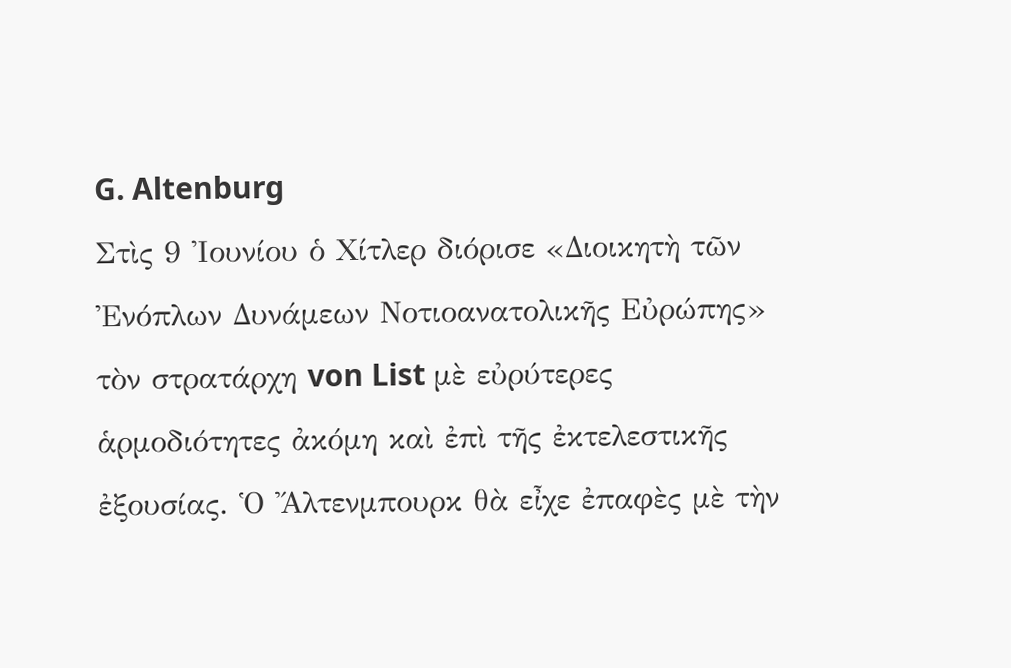G. Altenburg
Στὶς 9 Ἰουνίου ὁ Χίτλερ διόρισε «Διοικητὴ τῶν Ἐνόπλων Δυνάμεων Νοτιοανατολικῆς Εὐρώπης» τὸν στρατάρχη von List μὲ εὐρύτερες ἁρμοδιότητες ἀκόμη καὶ ἐπὶ τῆς ἐκτελεστικῆς ἐξουσίας. Ὁ Ἄλτενμπουρκ θὰ εἶχε ἐπαφὲς μὲ τὴν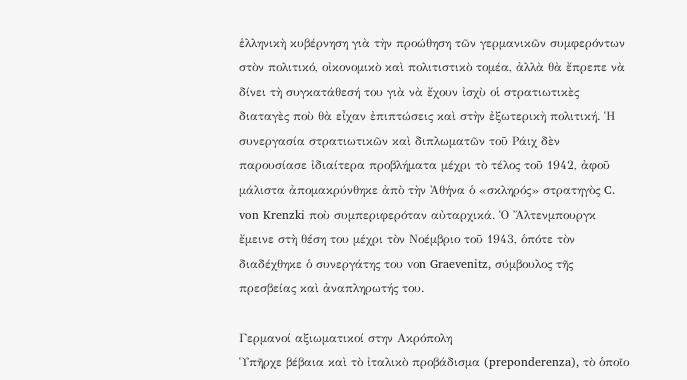ἑλληνικὴ κυβέρνηση γιὰ τὴν προώθηση τῶν γερμανικῶν συμφερόντων στὸν πολιτικό, οἰκονομικὸ καὶ πολιτιστικὸ τομέα, ἀλλὰ θὰ ἔπρεπε νὰ δίνει τὴ συγκατάθεσή του γιὰ νὰ ἔχουν ἰσχὺ οἱ στρατιωτικὲς διαταγὲς ποὺ θὰ εἶχαν ἐπιπτώσεις καὶ στὴν ἐξωτερικὴ πολιτική. Ἡ συνεργασία στρατιωτικῶν καὶ διπλωματῶν τοῦ Ράιχ δὲν παρουσίασε ἰδιαίτερα προβλήματα μέχρι τὸ τέλος τοῦ 1942, ἀφοῦ μάλιστα ἀπομακρύνθηκε ἀπὸ τὴν Ἀθήνα ὁ «σκληρός» στρατηγὸς C. von Krenzki ποὺ συμπεριφερόταν αὐταρχικά. Ὁ Ἄλτενμπουργκ ἔμεινε στὴ θέση του μέχρι τὸν Νοέμβριο τοῦ 1943, ὁπότε τὸν διαδέχθηκε ὁ συνεργάτης του vοn Graevenitz, σύμβουλος τῆς πρεσβείας καὶ ἀναπληρωτής του.

Γερμανοί αξιωματικοί στην Ακρόπολη
Ὑπῆρχε βέβαια καὶ τὸ ἰταλικὸ προβάδισμα (preponderenza), τὸ ὁποῖο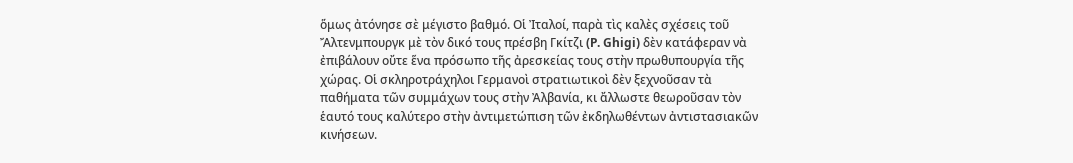ὅμως ἀτόνησε σὲ μέγιστο βαθμό. Οἱ Ἰταλοί, παρὰ τὶς καλὲς σχέσεις τοῦ Ἄλτενμπουργκ μὲ τὸν δικό τους πρέσβη Γκίτζι (P. Ghigi) δὲν κατάφεραν νὰ ἐπιβάλουν οὔτε ἕνα πρόσωπο τῆς ἀρεσκείας τους στὴν πρωθυπουργία τῆς χώρας. Οἱ σκληροτράχηλοι Γερμανοὶ στρατιωτικοὶ δὲν ξεχνοῦσαν τὰ παθήματα τῶν συμμάχων τους στὴν Ἀλβανία, κι ἄλλωστε θεωροῦσαν τὸν ἑαυτό τους καλύτερο στὴν ἀντιμετώπιση τῶν ἐκδηλωθέντων ἀντιστασιακῶν κινήσεων.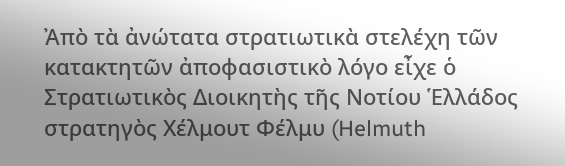Ἀπὸ τὰ ἀνώτατα στρατιωτικὰ στελέχη τῶν κατακτητῶν ἀποφασιστικὸ λόγο εἶχε ὁ Στρατιωτικὸς Διοικητὴς τῆς Νοτίου Ἑλλάδος στρατηγὸς Χέλμουτ Φέλμυ (Helmuth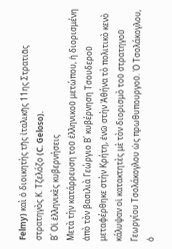Felmy) καὶ ὁ διοικητὴς τῆς ἰταλικῆς 11ης Στρατιᾶς στρατηγὸς Κ. Τζελόζο (C. Geloso).
Β΄ Οἱ ἑλληνικὲς κυβερνήσεις
Μετὰ τὴν κατάρρευση τοῦ ἑλληνικοῦ μετώπου, ἡ διορισμένη ἀπὸ τὸν βασιλιὰ Γεώργιο Β΄ κυβέρνηση Τσουδεροῦ μεταφέρθηκε στὴν Κρήτη, ἐνῶ στὴν Ἀθήνα τὸ πολιτικὸ κενὸ κάλυψαν οἱ κατακτητὲς μὲ τὸν διορισμὸ τοῦ στρατηγοῦ Γεωργίου Τσολάκογλου ὡς πρωθυπουργοῦ. Ὁ Τσολάκογλου, ὁ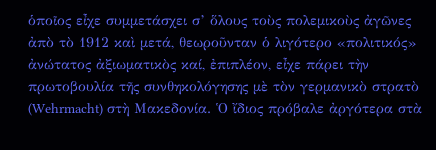ὁποῖος εἶχε συμμετάσχει σ’ ὅλους τοὺς πολεμικοὺς ἀγῶνες ἀπὸ τὸ 1912 καὶ μετά, θεωροῦνταν ὁ λιγότερο «πολιτικός» ἀνώτατος ἀξιωματικὸς καί, ἐπιπλέον, εἶχε πάρει τὴν πρωτοβουλία τῆς συνθηκολόγησης μὲ τὸν γερμανικὸ στρατὸ (Wehrmacht) στὴ Μακεδονία. Ὁ ἴδιος πρόβαλε ἀργότερα στὰ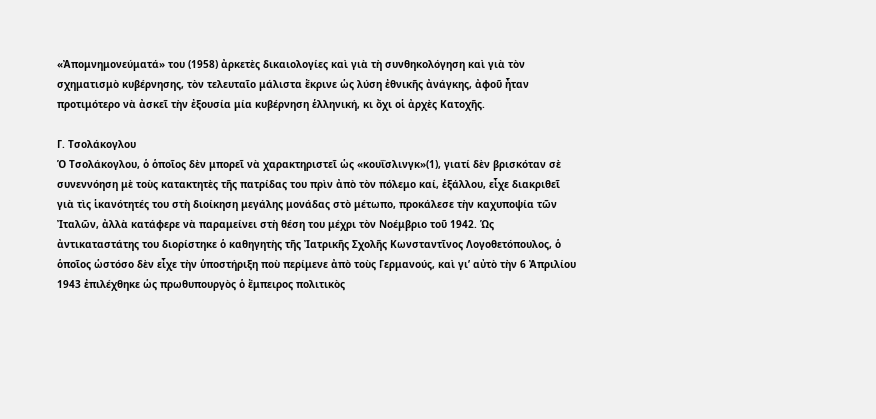«Ἀπομνημονεύματά» του (1958) ἀρκετὲς δικαιολογίες καὶ γιὰ τὴ συνθηκολόγηση καὶ γιὰ τὸν σχηματισμὸ κυβέρνησης, τὸν τελευταῖο μάλιστα ἔκρινε ὡς λύση ἐθνικῆς ἀνάγκης, ἀφοῦ ἦταν προτιμότερο νὰ ἀσκεῖ τὴν ἐξουσία μία κυβέρνηση ἑλληνική, κι ὄχι οἱ ἀρχὲς Κατοχῆς.

Γ. Τσολάκογλου
Ὁ Τσολάκογλου, ὁ ὁποῖος δὲν μπορεῖ νὰ χαρακτηριστεῖ ὡς «κουΐσλινγκ»(1), γιατί δὲν βρισκόταν σὲ συνεννόηση μὲ τοὺς κατακτητὲς τῆς πατρίδας του πρὶν ἀπὸ τὸν πόλεμο καί, ἐξάλλου, εἶχε διακριθεῖ γιὰ τὶς ἱκανότητές του στὴ διοίκηση μεγάλης μονάδας στὸ μέτωπο, προκάλεσε τὴν καχυποψία τῶν Ἰταλῶν, ἀλλὰ κατάφερε νὰ παραμείνει στὴ θέση του μέχρι τὸν Νοέμβριο τοῦ 1942. Ὡς ἀντικαταστάτης του διορίστηκε ὁ καθηγητὴς τῆς Ἰατρικῆς Σχολῆς Κωνσταντῖνος Λογοθετόπουλος, ὁ ὁποῖος ὡστόσο δὲν εἶχε τὴν ὑποστήριξη ποὺ περίμενε ἀπὸ τοὺς Γερμανούς, καὶ γι’ αὐτὸ τὴν 6 Ἀπριλίου 1943 ἐπιλέχθηκε ὡς πρωθυπουργὸς ὁ ἔμπειρος πολιτικὸς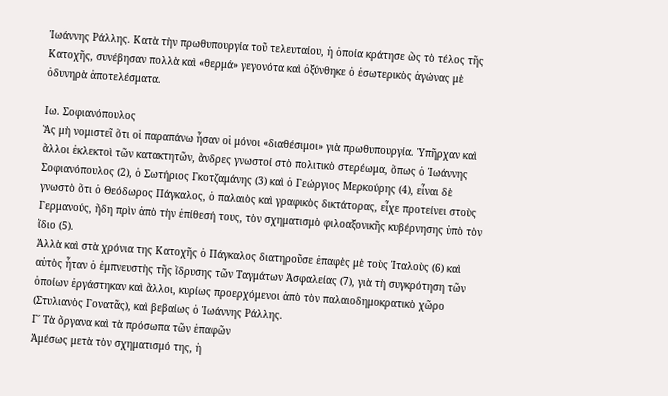Ἰωάννης Ράλλης. Κατὰ τὴν πρωθυπουργία τοῦ τελευταίου, ἡ ὁποία κράτησε ὣς τὸ τέλος τῆς Κατοχῆς, συνέβησαν πολλὰ καὶ «θερμά» γεγονότα καὶ ὀξύνθηκε ὁ ἐσωτερικὸς ἀγώνας μὲ ὀδυνηρὰ ἀποτελέσματα.

Ιω. Σοφιανόπουλος
Ἂς μὴ νομιστεῖ ὅτι οἱ παραπάνω ἦσαν οἱ μόνοι «διαθέσιμοι» γιὰ πρωθυπουργία. Ὑπῆρχαν καὶ ἄλλοι ἐκλεκτοὶ τῶν κατακτητῶν, ἄνδρες γνωστοί στὸ πολιτικὸ στερέωμα, ὅπως ὁ Ἰωάννης Σοφιανόπουλος (2), ὁ Σωτήριος Γκοτζαμάνης (3) καὶ ὁ Γεώργιος Μερκούρης (4), εἶναι δὲ γνωστὸ ὅτι ὁ Θεόδωρος Πάγκαλος, ὁ παλαιὸς καὶ γραφικὸς δικτάτορας, εἶχε προτείνει στοὺς Γερμανούς, ἤδη πρὶν ἀπὸ τὴν ἐπίθεσή τους, τὸν σχηματισμὸ φιλοαξονικῆς κυβέρνησης ὑπὸ τὸν ἴδιο (5).
Ἀλλὰ καὶ στὰ χρόνια της Κατοχῆς ὁ Πάγκαλος διατηροῦσε ἐπαφὲς μὲ τοὺς Ἰταλοὺς (6) καὶ αὐτὸς ἦταν ὁ ἐμπνευστὴς τῆς ἵδρυσης τῶν Ταγμάτων Ἀσφαλείας (7), γιὰ τὴ συγκρότηση τῶν ὁποίων ἐργάστηκαν καὶ ἄλλοι, κυρίως προερχόμενοι ἀπὸ τὸν παλαιοδημοκρατικὸ χῶρο (Στυλιανὸς Γονατᾶς), καὶ βεβαίως ὁ Ἰωάννης Ράλλης.
Γ΄ Τὰ ὄργανα καὶ τὰ πρόσωπα τῶν ἐπαφῶν
Ἀμέσως μετὰ τὸν σχηματισμό της, ἡ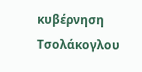κυβέρνηση Τσολάκογλου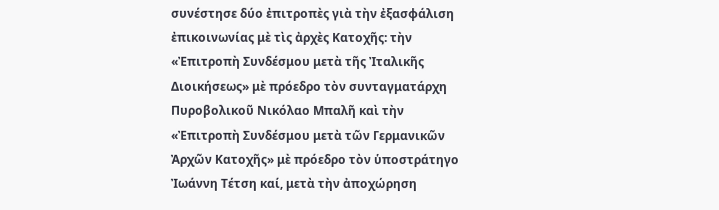συνέστησε δύο ἐπιτροπὲς γιὰ τὴν ἐξασφάλιση ἐπικοινωνίας μὲ τὶς ἀρχὲς Κατοχῆς: τὴν «Ἐπιτροπὴ Συνδέσμου μετὰ τῆς Ἰταλικῆς Διοικήσεως» μὲ πρόεδρο τὸν συνταγματάρχη Πυροβολικοῦ Νικόλαο Μπαλῆ καὶ τὴν «Ἐπιτροπὴ Συνδέσμου μετὰ τῶν Γερμανικῶν Ἀρχῶν Κατοχῆς» μὲ πρόεδρο τὸν ὑποστράτηγο Ἰωάννη Τέτση καί, μετὰ τὴν ἀποχώρηση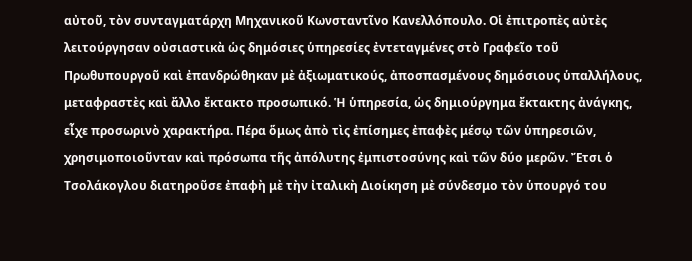αὐτοῦ, τὸν συνταγματάρχη Μηχανικοῦ Κωνσταντῖνο Κανελλόπουλο. Οἱ ἐπιτροπὲς αὐτὲς λειτούργησαν οὐσιαστικὰ ὡς δημόσιες ὑπηρεσίες ἐντεταγμένες στὸ Γραφεῖο τοῦ Πρωθυπουργοῦ καὶ ἐπανδρώθηκαν μὲ ἀξιωματικούς, ἀποσπασμένους δημόσιους ὑπαλλήλους, μεταφραστὲς καὶ ἄλλο ἔκτακτο προσωπικό. Ἡ ὑπηρεσία, ὡς δημιούργημα ἔκτακτης ἀνάγκης, εἶχε προσωρινὸ χαρακτήρα. Πέρα ὅμως ἀπὸ τὶς ἐπίσημες ἐπαφὲς μέσῳ τῶν ὑπηρεσιῶν, χρησιμοποιοῦνταν καὶ πρόσωπα τῆς ἀπόλυτης ἐμπιστοσύνης καὶ τῶν δύο μερῶν. Ἔτσι ὁ Τσολάκογλου διατηροῦσε ἐπαφὴ μὲ τὴν ἰταλικὴ Διοίκηση μὲ σύνδεσμο τὸν ὑπουργό του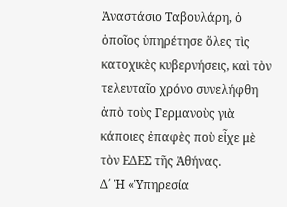Ἀναστάσιο Ταβουλάρη, ὁ ὁποῖος ὑπηρέτησε ὅλες τὶς κατοχικὲς κυβερνήσεις, καὶ τὸν τελευταῖο χρόνο συνελήφθη ἀπὸ τοὺς Γερμανοὺς γιὰ κάποιες ἐπαφὲς ποὺ εἶχε μὲ τὸν ΕΔΕΣ τῆς Ἀθήνας.
Δ΄ Ἡ «Ὑπηρεσία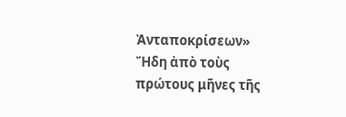Ἀνταποκρίσεων»
Ἤδη ἀπὸ τοὺς πρώτους μῆνες τῆς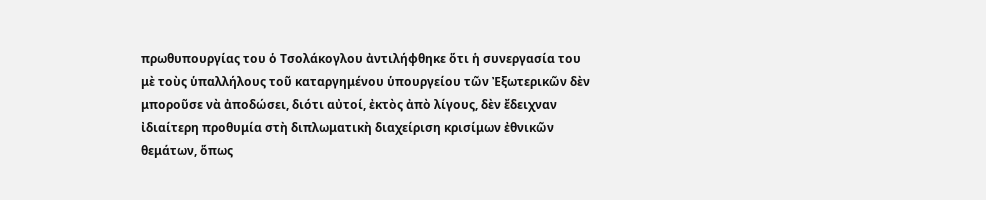πρωθυπουργίας του ὁ Τσολάκογλου ἀντιλήφθηκε ὅτι ἡ συνεργασία του μὲ τοὺς ὑπαλλήλους τοῦ καταργημένου ὑπουργείου τῶν Ἐξωτερικῶν δὲν μποροῦσε νὰ ἀποδώσει, διότι αὐτοί, ἐκτὸς ἀπὸ λίγους, δὲν ἔδειχναν ἰδιαίτερη προθυμία στὴ διπλωματικὴ διαχείριση κρισίμων ἐθνικῶν θεμάτων, ὅπως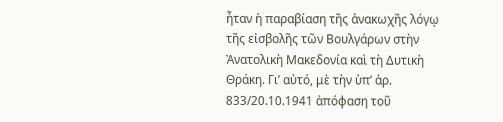ἦταν ἡ παραβίαση τῆς ἀνακωχῆς λόγῳ τῆς εἰσβολῆς τῶν Βουλγάρων στὴν Ἀνατολικὴ Μακεδονία καὶ τὴ Δυτικὴ Θράκη. Γι’ αὐτό, μὲ τὴν ὑπ’ ἀρ. 833/20.10.1941 ἀπόφαση τοῦ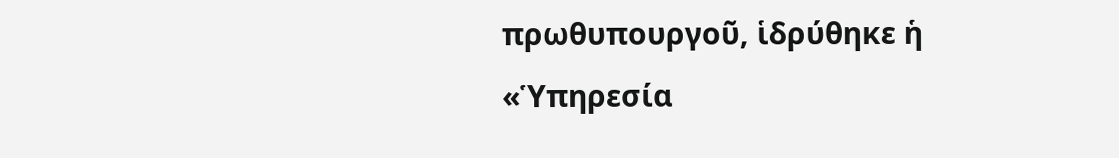πρωθυπουργοῦ, ἱδρύθηκε ἡ «Ὑπηρεσία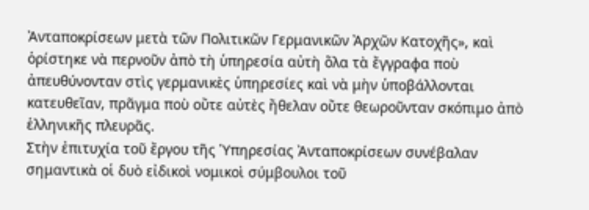Ἀνταποκρίσεων μετὰ τῶν Πολιτικῶν Γερμανικῶν Ἀρχῶν Κατοχῆς», καὶ ὁρίστηκε νὰ περνοῦν ἀπὸ τὴ ὑπηρεσία αὐτὴ ὅλα τὰ ἔγγραφα ποὺ ἀπευθύνονταν στὶς γερμανικὲς ὑπηρεσίες καὶ νὰ μὴν ὑποβάλλονται κατευθεῖαν, πρᾶγμα ποὺ οὔτε αὐτὲς ἤθελαν οὔτε θεωροῦνταν σκόπιμο ἀπὸ ἑλληνικῆς πλευρᾶς.
Στὴν ἐπιτυχία τοῦ ἔργου τῆς Ὑπηρεσίας Ἀνταποκρίσεων συνέβαλαν σημαντικὰ οἱ δυὸ εἰδικοὶ νομικοὶ σύμβουλοι τοῦ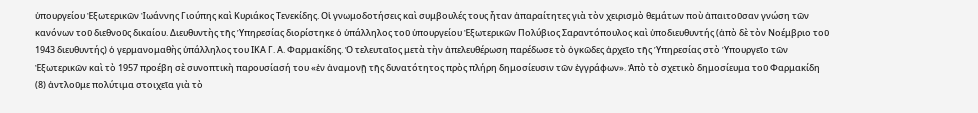ὑπουργείου Ἐξωτερικῶν Ἰωάννης Γιούπης καὶ Κυριάκος Τενεκίδης. Οἱ γνωμοδοτήσεις καὶ συμβουλές τους ἦταν ἀπαραίτητες γιὰ τὸν χειρισμὸ θεμάτων ποὺ ἀπαιτοῦσαν γνώση τῶν κανόνων τοῦ διεθνοῦς δικαίου. Διευθυντὴς τῆς Ὑπηρεσίας διορίστηκε ὁ ὑπάλληλος τοῦ ὑπουργείου Ἐξωτερικῶν Πολύβιος Σαραντόπουλος καὶ ὑποδιευθυντής (ἀπὸ δὲ τὸν Νοέμβριο τοῦ 1943 διευθυντής) ὁ γερμανομαθὴς ὑπάλληλος του ΙΚΑ Γ. Α. Φαρμακίδης. Ὁ τελευταῖος μετὰ τὴν ἀπελευθέρωση παρέδωσε τὸ ὀγκῶδες ἀρχεῖο τῆς Ὑπηρεσίας στὸ Ὑπουργεῖο τῶν Ἐξωτερικῶν καὶ τὸ 1957 προέβη σὲ συνοπτικὴ παρουσίασή του «ἐν ἀναμονῇ τῆς δυνατότητος πρὸς πλήρη δημοσίευσιν τῶν ἐγγράφων». Ἀπὸ τὸ σχετικὸ δημοσίευμα τοῦ Φαρμακίδη (8) ἀντλοῦμε πολύτιμα στοιχεῖα γιὰ τὸ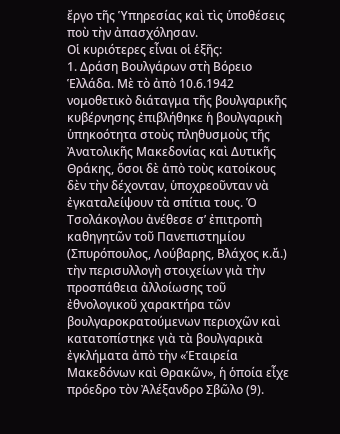ἔργο τῆς Ὑπηρεσίας καὶ τὶς ὑποθέσεις ποὺ τὴν ἀπασχόλησαν.
Οἱ κυριότερες εἶναι οἱ ἑξῆς:
1. Δράση Βουλγάρων στὴ Βόρειο Ἑλλάδα. Μὲ τὸ ἀπὸ 10.6.1942 νομοθετικὸ διάταγμα τῆς βουλγαρικῆς κυβέρνησης ἐπιβλήθηκε ἡ βουλγαρικὴ ὑπηκοότητα στοὺς πληθυσμοὺς τῆς Ἀνατολικῆς Μακεδονίας καὶ Δυτικῆς Θράκης, ὅσοι δὲ ἀπὸ τοὺς κατοίκους δὲν τὴν δέχονταν, ὑποχρεοῦνταν νὰ ἐγκαταλείψουν τὰ σπίτια τους. Ὁ Τσολάκογλου ἀνέθεσε σ’ ἐπιτροπὴ καθηγητῶν τοῦ Πανεπιστημίου (Σπυρόπουλος, Λούβαρης, Βλάχος κ.ἄ.) τὴν περισυλλογὴ στοιχείων γιὰ τὴν προσπάθεια ἀλλοίωσης τοῦ ἐθνολογικοῦ χαρακτήρα τῶν βουλγαροκρατούμενων περιοχῶν καὶ κατατοπίστηκε γιὰ τὰ βουλγαρικὰ ἐγκλήματα ἀπὸ τὴν «Ἑταιρεία Μακεδόνων καὶ Θρακῶν», ἡ ὁποία εἶχε πρόεδρο τὸν Ἀλέξανδρο Σβῶλο (9).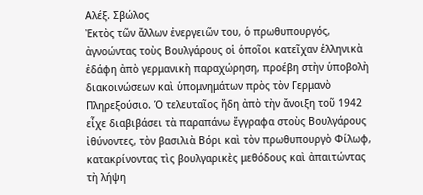Αλέξ. Σβώλος
Ἐκτὸς τῶν ἄλλων ἐνεργειῶν του, ὁ πρωθυπουργός, ἀγνοώντας τοὺς Βουλγάρους οἱ ὁποῖοι κατεῖχαν ἑλληνικὰ ἐδάφη ἀπὸ γερμανικὴ παραχώρηση, προέβη στὴν ὑποβολὴ διακοινώσεων καὶ ὑπομνημάτων πρὸς τὸν Γερμανὸ Πληρεξούσιο. Ὁ τελευταῖος ἤδη ἀπὸ τὴν ἄνοιξη τοῦ 1942 εἶχε διαβιβάσει τὰ παραπάνω ἔγγραφα στοὺς Βουλγάρους ἰθύνοντες, τὸν βασιλιὰ Βόρι καὶ τὸν πρωθυπουργὸ Φίλωφ, κατακρίνοντας τὶς βουλγαρικὲς μεθόδους καὶ ἀπαιτώντας τὴ λήψη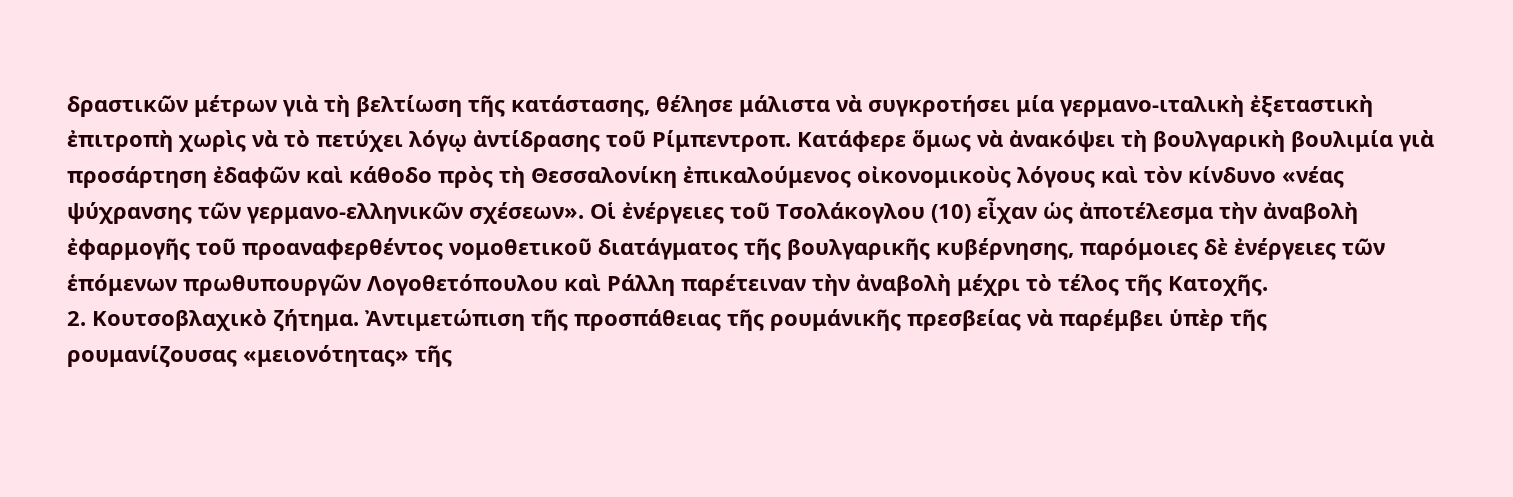δραστικῶν μέτρων γιὰ τὴ βελτίωση τῆς κατάστασης, θέλησε μάλιστα νὰ συγκροτήσει μία γερμανο-ιταλικὴ ἐξεταστικὴ ἐπιτροπὴ χωρὶς νὰ τὸ πετύχει λόγῳ ἀντίδρασης τοῦ Ρίμπεντροπ. Κατάφερε ὅμως νὰ ἀνακόψει τὴ βουλγαρικὴ βουλιμία γιὰ προσάρτηση ἐδαφῶν καὶ κάθοδο πρὸς τὴ Θεσσαλονίκη ἐπικαλούμενος οἰκονομικοὺς λόγους καὶ τὸν κίνδυνο «νέας ψύχρανσης τῶν γερμανο-ελληνικῶν σχέσεων». Οἱ ἐνέργειες τοῦ Τσολάκογλου (10) εἶχαν ὡς ἀποτέλεσμα τὴν ἀναβολὴ ἐφαρμογῆς τοῦ προαναφερθέντος νομοθετικοῦ διατάγματος τῆς βουλγαρικῆς κυβέρνησης, παρόμοιες δὲ ἐνέργειες τῶν ἑπόμενων πρωθυπουργῶν Λογοθετόπουλου καὶ Ράλλη παρέτειναν τὴν ἀναβολὴ μέχρι τὸ τέλος τῆς Κατοχῆς.
2. Κουτσοβλαχικὸ ζήτημα. Ἀντιμετώπιση τῆς προσπάθειας τῆς ρουμάνικῆς πρεσβείας νὰ παρέμβει ὑπὲρ τῆς ρουμανίζουσας «μειονότητας» τῆς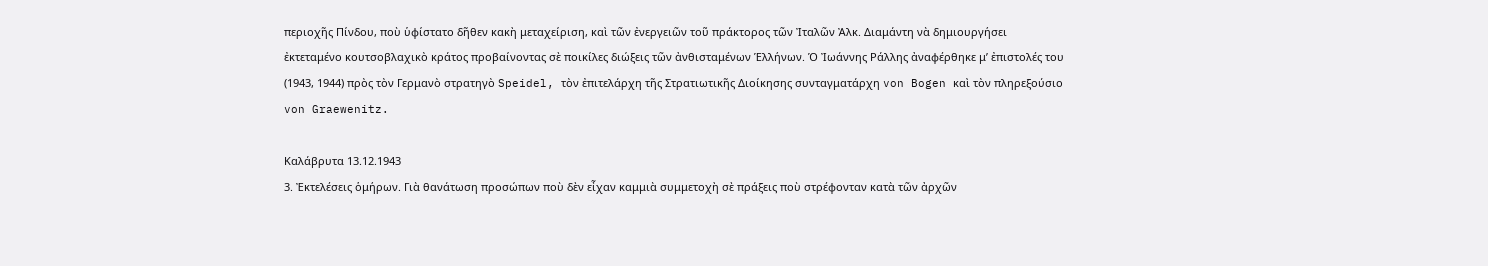περιοχῆς Πίνδου, ποὺ ὑφίστατο δῆθεν κακὴ μεταχείριση, καὶ τῶν ἐνεργειῶν τοῦ πράκτορος τῶν Ἰταλῶν Ἀλκ. Διαμάντη νὰ δημιουργήσει ἐκτεταμένο κουτσοβλαχικὸ κράτος προβαίνοντας σὲ ποικίλες διώξεις τῶν ἀνθισταμένων Ἑλλήνων. Ὁ Ἰωάννης Ράλλης ἀναφέρθηκε μ’ ἐπιστολές του (1943, 1944) πρὸς τὸν Γερμανὸ στρατηγὸ Speidel, τὸν ἐπιτελάρχη τῆς Στρατιωτικῆς Διοίκησης συνταγματάρχη von Bogen καὶ τὸν πληρεξούσιο von Graewenitz.

Καλάβρυτα 13.12.1943
3. Ἐκτελέσεις ὁμήρων. Γιὰ θανάτωση προσώπων ποὺ δὲν εἶχαν καμμιὰ συμμετοχὴ σὲ πράξεις ποὺ στρέφονταν κατὰ τῶν ἀρχῶν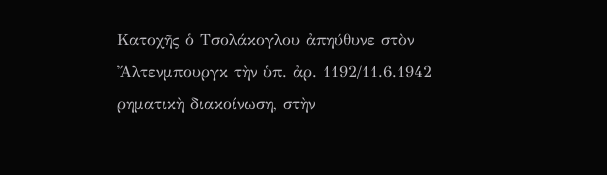Κατοχῆς ὁ Τσολάκογλου ἀπηύθυνε στὸν Ἄλτενμπουργκ τὴν ὑπ. ἀρ. 1192/11.6.1942 ρηματικὴ διακοίνωση, στὴν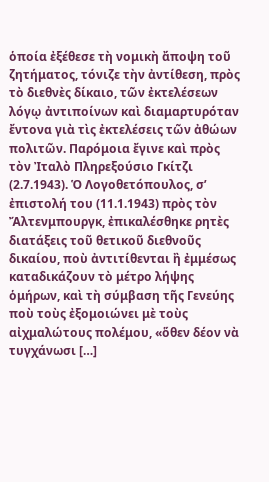ὁποία ἐξέθεσε τὴ νομικὴ ἄποψη τοῦ ζητήματος, τόνιζε τὴν ἀντίθεση, πρὸς τὸ διεθνὲς δίκαιο, τῶν ἐκτελέσεων λόγῳ ἀντιποίνων καὶ διαμαρτυρόταν ἔντονα γιὰ τὶς ἐκτελέσεις τῶν ἀθώων πολιτῶν. Παρόμοια ἔγινε καὶ πρὸς τὸν Ἰταλὸ Πληρεξούσιο Γκίτζι (2.7.1943). Ὁ Λογοθετόπουλος, σ’ ἐπιστολή του (11.1.1943) πρὸς τὸν Ἄλτενμπουργκ, ἐπικαλέσθηκε ρητὲς διατάξεις τοῦ θετικοῦ διεθνοῦς δικαίου, ποὺ ἀντιτίθενται ἢ ἐμμέσως καταδικάζουν τὸ μέτρο λήψης ὁμήρων, καὶ τὴ σύμβαση τῆς Γενεύης ποὺ τοὺς ἐξομοιώνει μὲ τοὺς αἰχμαλώτους πολέμου, «ὅθεν δέον νὰ τυγχάνωσι […]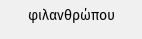φιλανθρώπου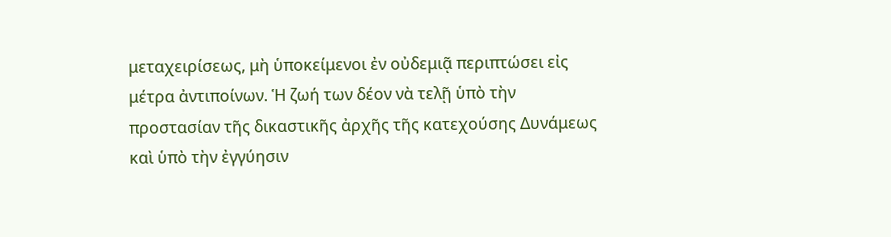μεταχειρίσεως, μὴ ὑποκείμενοι ἐν οὐδεμιᾷ περιπτώσει εἰς μέτρα ἀντιποίνων. Ἡ ζωή των δέον νὰ τελῇ ὑπὸ τὴν προστασίαν τῆς δικαστικῆς ἀρχῆς τῆς κατεχούσης Δυνάμεως καὶ ὑπὸ τὴν ἐγγύησιν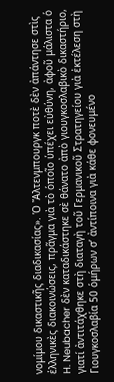νομίμου δικαστικῆς διαδικασίας». Ὁ Ἄλτενμπουργκ ποτὲ δὲν ἀπάντησε στὶς ἑλληνικὲς διακοινώσεις, πρᾶγμα γιὰ τὸ ὁποῖο ὑπέχει εὐθύνη, ἀφοῦ μάλιστα ὁ H. Neubacher δὲν καταδικάστηκε σὲ θάνατο ἀπὸ γιουγκοσλαβικὸ δικαστήριο, γιατί ἀντιτάχθηκε στὴ διαταγὴ τοῦ Γερμανικοῦ Στρατηγείου γιὰ ἐκτέλεση στὴ Γιουγκοσλαβία 50 ὁμήρων σ’ ἀντίποινα γιὰ κάθε φονευμένο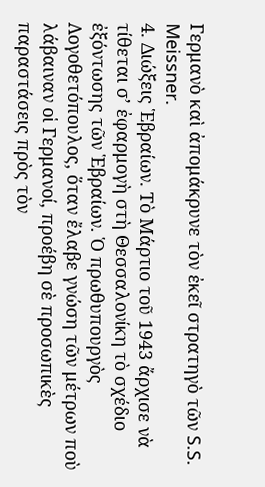Γερμανὸ καὶ ἀπομάκρυνε τὸν ἐκεῖ στρατηγὸ τῶν S.S. Meissner.
4. Διώξεις Ἑβραίων. Τὸ Μάρτιο τοῦ 1943 ἄρχισε νὰ τίθεται σ’ ἐφαρμογὴ στὴ Θεσσαλονίκη τὸ σχέδιο ἐξόντωσης τῶν Ἑβραίων. Ὁ πρωθυπουργὸς Λογοθετόπουλος, ὅταν ἔλαβε γνώση τῶν μέτρων ποὺ λάβαιναν οἱ Γερμανοί, προέβη σὲ προσωπικὲς παραστάσεις πρὸς τὸν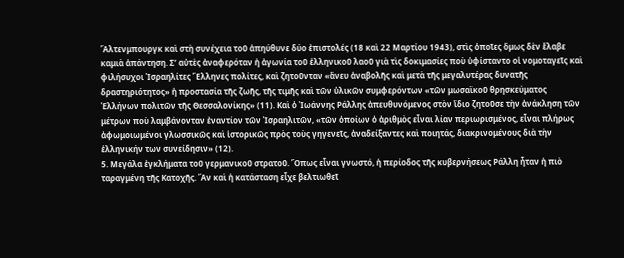Ἄλτενμπουργκ καὶ στὴ συνέχεια τοῦ ἀπηύθυνε δύο ἐπιστολές (18 καὶ 22 Μαρτίου 1943), στὶς ὁποῖες ὅμως δὲν ἔλαβε καμιὰ ἀπάντηση. Σ’ αὐτὲς ἀναφερόταν ἡ ἀγωνία τοῦ ἑλληνικοῦ λαοῦ γιὰ τὶς δοκιμασίες ποὺ ὑφίσταντο οἱ νομοταγεῖς καὶ φιλήσυχοι Ἰσραηλίτες Ἕλληνες πολίτες, καὶ ζητοῦνταν «ἄνευ ἀναβολῆς καὶ μετὰ τῆς μεγαλυτέρας δυνατῆς δραστηριότητος» ἡ προστασία τῆς ζωῆς, τῆς τιμῆς καὶ τῶν ὑλικῶν συμφερόντων «τῶν μωσαϊκοῦ θρησκεύματος Ἑλλήνων πολιτῶν τῆς Θεσσαλονίκης» (11). Καὶ ὁ Ἰωάννης Ράλλης ἀπευθυνόμενος στὸν ἴδιο ζητοῦσε τὴν ἀνάκληση τῶν μέτρων ποὺ λαμβάνονταν ἐναντίον τῶν Ἰσραηλιτῶν, «τῶν ὁποίων ὁ ἀριθμὸς εἶναι λίαν περιωρισμένος, εἶναι πλήρως ἀφωμοιωμένοι γλωσσικῶς καὶ ἱστορικῶς πρὸς τοὺς γηγενεῖς, ἀναδείξαντες καὶ ποιητάς, διακρινομένους διὰ τὴν ἑλληνικήν των συνείδησιν» (12).
5. Μεγάλα ἐγκλήματα τοῦ γερμανικοῦ στρατοῦ. Ὅπως εἶναι γνωστό, ἡ περίοδος τῆς κυβερνήσεως Ράλλη ἦταν ἡ πιὸ ταραγμένη τῆς Κατοχῆς. Ἂν καὶ ἡ κατάσταση εἶχε βελτιωθεῖ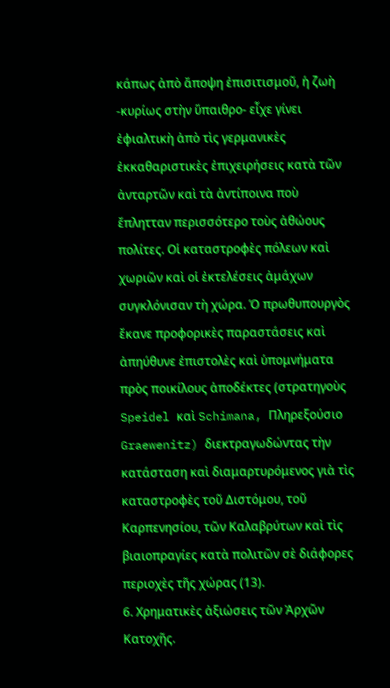κάπως ἀπὸ ἄποψη ἐπισιτισμοῦ, ἡ ζωὴ -κυρίως στὴν ὕπαιθρο- εἶχε γίνει ἐφιαλτικὴ ἀπὸ τὶς γερμανικὲς ἐκκαθαριστικὲς ἐπιχειρήσεις κατὰ τῶν ἀνταρτῶν καὶ τὰ ἀντίποινα ποὺ ἔπλητταν περισσότερο τοὺς ἀθώους πολίτες. Οἱ καταστροφὲς πόλεων καὶ χωριῶν καὶ οἱ ἐκτελέσεις ἀμάχων συγκλόνισαν τὴ χώρα. Ὁ πρωθυπουργὸς ἔκανε προφορικὲς παραστάσεις καὶ ἀπηύθυνε ἐπιστολὲς καὶ ὑπομνήματα πρὸς ποικίλους ἀποδέκτες (στρατηγοὺς Speidel καὶ Schimana, Πληρεξούσιο Graewenitz) διεκτραγωδώντας τὴν κατάσταση καὶ διαμαρτυρόμενος γιὰ τὶς καταστροφὲς τοῦ Διστόμου, τοῦ Καρπενησίου, τῶν Καλαβρύτων καὶ τὶς βιαιοπραγίες κατὰ πολιτῶν σὲ διάφορες περιοχὲς τῆς χώρας (13).
6. Χρηματικὲς ἀξιώσεις τῶν Ἀρχῶν Κατοχῆς.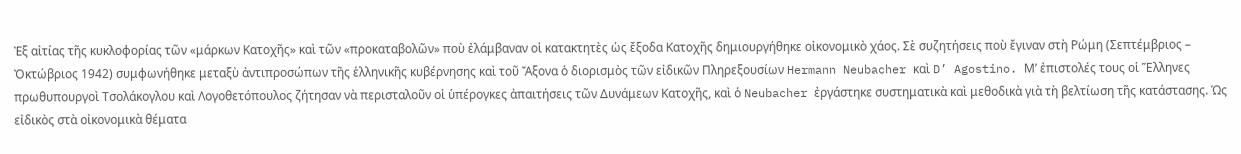Ἐξ αἰτίας τῆς κυκλοφορίας τῶν «μάρκων Κατοχῆς» καὶ τῶν «προκαταβολῶν» ποὺ ἐλάμβαναν οἱ κατακτητὲς ὡς ἔξοδα Κατοχῆς δημιουργήθηκε οἰκονομικὸ χάος. Σὲ συζητήσεις ποὺ ἔγιναν στὴ Ρώμη (Σεπτέμβριος – Ὀκτώβριος 1942) συμφωνήθηκε μεταξὺ ἀντιπροσώπων τῆς ἑλληνικῆς κυβέρνησης καὶ τοῦ Ἄξονα ὁ διορισμὸς τῶν εἰδικῶν Πληρεξουσίων Hermann Neubacher καὶ D’ Agostino. Μ’ ἐπιστολές τους οἱ Ἕλληνες πρωθυπουργοὶ Τσολάκογλου καὶ Λογοθετόπουλος ζήτησαν νὰ περισταλοῦν οἱ ὑπέρογκες ἀπαιτήσεις τῶν Δυνάμεων Κατοχῆς, καὶ ὁ Neubacher ἐργάστηκε συστηματικὰ καὶ μεθοδικὰ γιὰ τὴ βελτίωση τῆς κατάστασης. Ὡς εἰδικὸς στὰ οἰκονομικὰ θέματα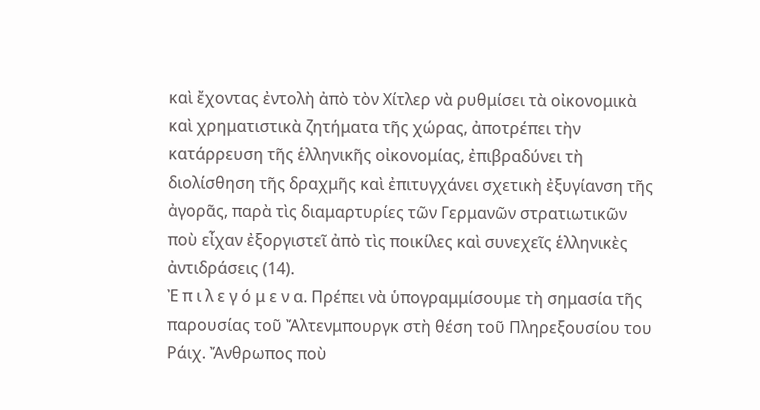καὶ ἔχοντας ἐντολὴ ἀπὸ τὸν Χίτλερ νὰ ρυθμίσει τὰ οἰκονομικὰ καὶ χρηματιστικὰ ζητήματα τῆς χώρας, ἀποτρέπει τὴν κατάρρευση τῆς ἑλληνικῆς οἰκονομίας, ἐπιβραδύνει τὴ διολίσθηση τῆς δραχμῆς καὶ ἐπιτυγχάνει σχετικὴ ἐξυγίανση τῆς ἀγορᾶς, παρὰ τὶς διαμαρτυρίες τῶν Γερμανῶν στρατιωτικῶν ποὺ εἶχαν ἐξοργιστεῖ ἀπὸ τὶς ποικίλες καὶ συνεχεῖς ἑλληνικὲς ἀντιδράσεις (14).
Ἐ π ι λ ε γ ό μ ε ν α. Πρέπει νὰ ὑπογραμμίσουμε τὴ σημασία τῆς παρουσίας τοῦ Ἄλτενμπουργκ στὴ θέση τοῦ Πληρεξουσίου του Ράιχ. Ἄνθρωπος ποὺ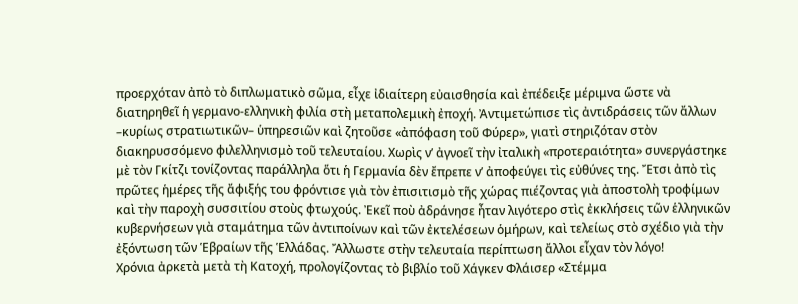προερχόταν ἀπὸ τὸ διπλωματικὸ σῶμα, εἶχε ἰδιαίτερη εὐαισθησία καὶ ἐπέδειξε μέριμνα ὥστε νὰ διατηρηθεῖ ἡ γερμανο-ελληνικὴ φιλία στὴ μεταπολεμικὴ ἐποχή. Ἀντιμετώπισε τὶς ἀντιδράσεις τῶν ἄλλων –κυρίως στρατιωτικῶν– ὑπηρεσιῶν καὶ ζητοῦσε «ἀπόφαση τοῦ Φύρερ», γιατὶ στηριζόταν στὸν διακηρυσσόμενο φιλελληνισμὸ τοῦ τελευταίου. Χωρὶς ν’ ἀγνοεῖ τὴν ἰταλικὴ «προτεραιότητα» συνεργάστηκε μὲ τὸν Γκίτζι τονίζοντας παράλληλα ὅτι ἡ Γερμανία δὲν ἔπρεπε ν’ ἀποφεύγει τὶς εὐθύνες της. Ἔτσι ἀπὸ τὶς πρῶτες ἡμέρες τῆς ἄφιξής του φρόντισε γιὰ τὸν ἐπισιτισμὸ τῆς χώρας πιέζοντας γιὰ ἀποστολὴ τροφίμων καὶ τὴν παροχὴ συσσιτίου στοὺς φτωχούς. Ἐκεῖ ποὺ ἀδράνησε ἦταν λιγότερο στὶς ἐκκλήσεις τῶν ἑλληνικῶν κυβερνήσεων γιὰ σταμάτημα τῶν ἀντιποίνων καὶ τῶν ἐκτελέσεων ὁμήρων, καὶ τελείως στὸ σχέδιο γιὰ τὴν ἐξόντωση τῶν Ἑβραίων τῆς Ἑλλάδας. Ἄλλωστε στὴν τελευταία περίπτωση ἄλλοι εἶχαν τὸν λόγο!
Χρόνια ἀρκετὰ μετὰ τὴ Κατοχή, προλογίζοντας τὸ βιβλίο τοῦ Χάγκεν Φλάισερ «Στέμμα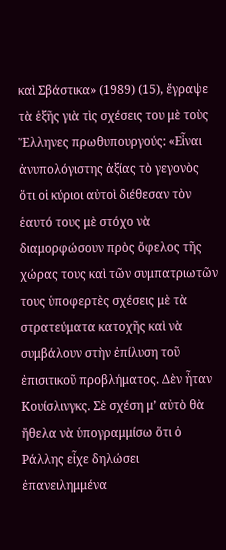καὶ Σβάστικα» (1989) (15), ἔγραψε τὰ ἑξῆς γιὰ τὶς σχέσεις του μὲ τοὺς Ἕλληνες πρωθυπουργούς: «Εἶναι ἀνυπολόγιστης ἀξίας τὸ γεγονὸς ὅτι οἱ κύριοι αὐτοὶ διέθεσαν τὸν ἑαυτό τους μὲ στόχο νὰ διαμορφώσουν πρὸς ὄφελος τῆς χώρας τους καὶ τῶν συμπατριωτῶν τους ὑποφερτὲς σχέσεις μὲ τὰ στρατεύματα κατοχῆς καὶ νὰ συμβάλουν στὴν ἐπίλυση τοῦ ἐπισιτικοῦ προβλήματος. Δὲν ἦταν Κουίσλινγκς. Σὲ σχέση μ’ αὐτὸ θὰ ἤθελα νὰ ὑπογραμμίσω ὅτι ὁ Ράλλης εἶχε δηλώσει ἐπανειλημμένα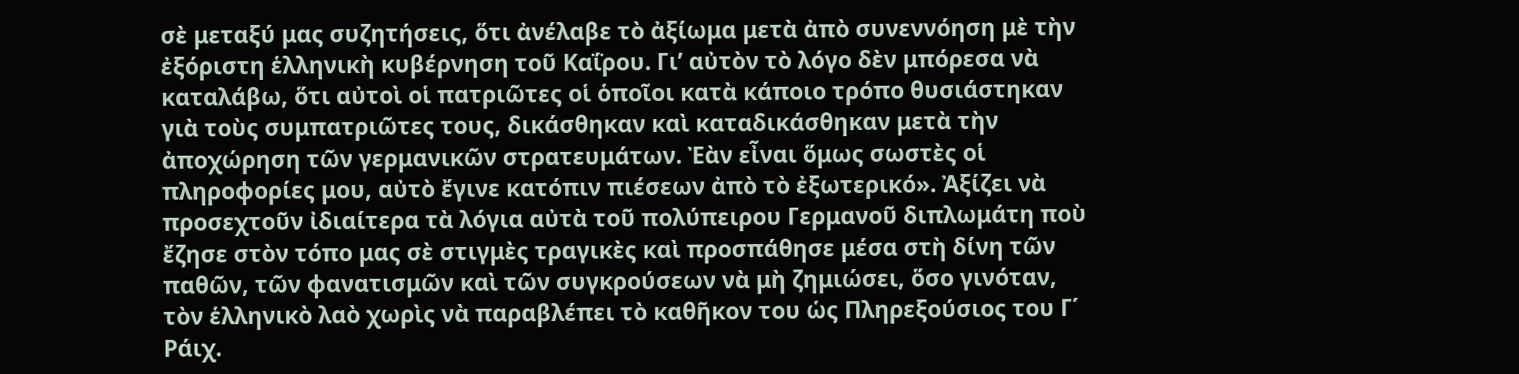σὲ μεταξύ μας συζητήσεις, ὅτι ἀνέλαβε τὸ ἀξίωμα μετὰ ἀπὸ συνεννόηση μὲ τὴν ἐξόριστη ἑλληνικὴ κυβέρνηση τοῦ Καΐρου. Γι’ αὐτὸν τὸ λόγο δὲν μπόρεσα νὰ καταλάβω, ὅτι αὐτοὶ οἱ πατριῶτες οἱ ὁποῖοι κατὰ κάποιο τρόπο θυσιάστηκαν γιὰ τοὺς συμπατριῶτες τους, δικάσθηκαν καὶ καταδικάσθηκαν μετὰ τὴν ἀποχώρηση τῶν γερμανικῶν στρατευμάτων. Ἐὰν εἶναι ὅμως σωστὲς οἱ πληροφορίες μου, αὐτὸ ἔγινε κατόπιν πιέσεων ἀπὸ τὸ ἐξωτερικό». Ἀξίζει νὰ προσεχτοῦν ἰδιαίτερα τὰ λόγια αὐτὰ τοῦ πολύπειρου Γερμανοῦ διπλωμάτη ποὺ ἔζησε στὸν τόπο μας σὲ στιγμὲς τραγικὲς καὶ προσπάθησε μέσα στὴ δίνη τῶν παθῶν, τῶν φανατισμῶν καὶ τῶν συγκρούσεων νὰ μὴ ζημιώσει, ὅσο γινόταν, τὸν ἑλληνικὸ λαὸ χωρὶς νὰ παραβλέπει τὸ καθῆκον του ὡς Πληρεξούσιος του Γ΄ Ράιχ.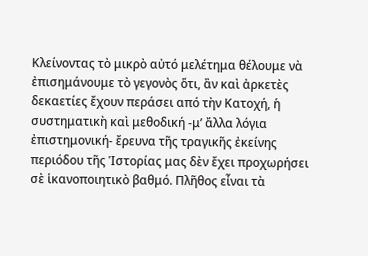Κλείνοντας τὸ μικρὸ αὐτό μελέτημα θέλουμε νὰ ἐπισημάνουμε τὸ γεγονὸς ὅτι, ἂν καὶ ἀρκετὲς δεκαετίες ἔχουν περάσει από τὴν Κατοχή, ἡ συστηματικὴ καὶ μεθοδική -μ’ ἄλλα λόγια ἐπιστημονική- ἔρευνα τῆς τραγικῆς ἐκείνης περιόδου τῆς Ἱστορίας μας δὲν ἔχει προχωρήσει σὲ ἱκανοποιητικὸ βαθμό. Πλῆθος εἶναι τὰ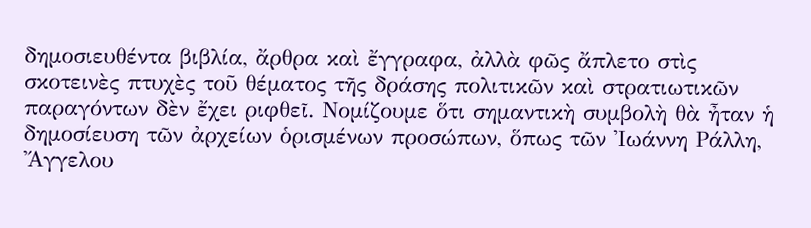δημοσιευθέντα βιβλία, ἄρθρα καὶ ἔγγραφα, ἀλλὰ φῶς ἄπλετο στὶς σκοτεινὲς πτυχὲς τοῦ θέματος τῆς δράσης πολιτικῶν καὶ στρατιωτικῶν παραγόντων δὲν ἔχει ριφθεῖ. Νομίζουμε ὅτι σημαντικὴ συμβολὴ θὰ ἦταν ἡ δημοσίευση τῶν ἀρχείων ὁρισμένων προσώπων, ὅπως τῶν Ἰωάννη Ράλλη, Ἄγγελου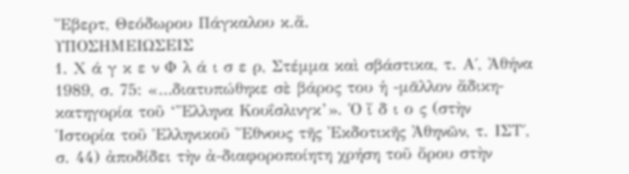Ἔβερτ, Θεόδωρου Πάγκαλου κ.ἄ.
ΥΠΟΣΗΜΕΙΩΣΕΙΣ
1. Χ ά γ κ ε ν Φ λ ά ι σ ε ρ, Στέμμα καὶ σβάστικα, τ. Α΄, Ἀθήνα 1989, σ. 75: «…διατυπώθηκε σὲ βάρος του ἡ -μᾶλλον ἄδικη- κατηγορία τοῦ ‘Ἕλληνα Κουΐσλινγκ’». Ὁ ἴ δ ι ο ς (στὴν Ἱστορία τοῦ Ἑλληνικοῦ Ἔθνους τῆς Ἐκδοτικῆς Ἀθηνῶν, τ. ΙΣΤ΄, σ. 44) ἀποδίδει τὴν ἀ-διαφοροποίητη χρήση τοῦ ὅρου στὴν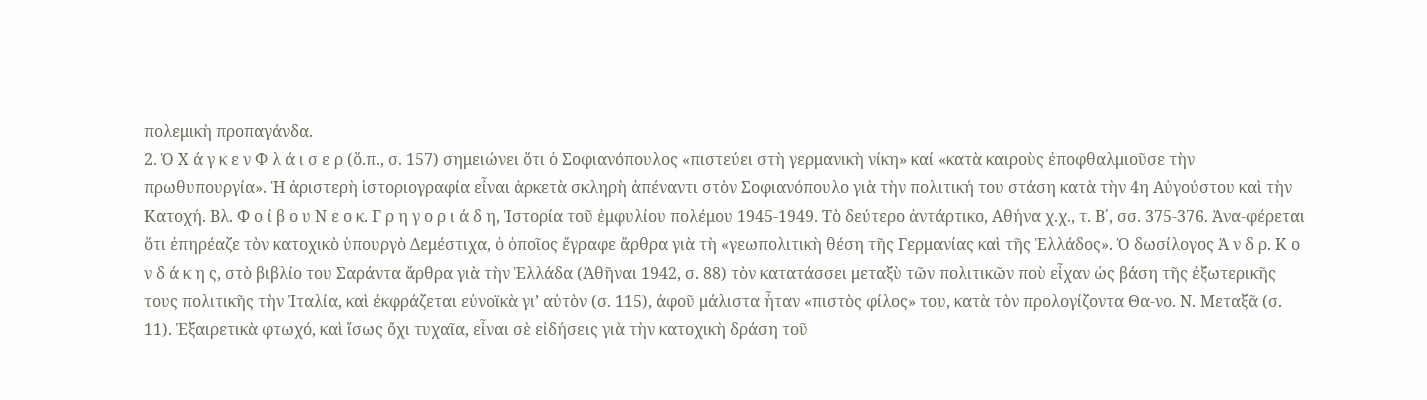πολεμικὴ προπαγάνδα.
2. Ὁ Χ ά γ κ ε ν Φ λ ά ι σ ε ρ (ὅ.π., σ. 157) σημειώνει ὅτι ὁ Σοφιανόπουλος «πιστεύει στὴ γερμανικὴ νίκη» καί «κατὰ καιροὺς ἐποφθαλμιοῦσε τὴν πρωθυπουργία». Ἡ ἀριστερὴ ἱστοριογραφία εἶναι ἀρκετὰ σκληρὴ ἀπέναντι στὸν Σοφιανόπουλο γιὰ τὴν πολιτική του στάση κατὰ τὴν 4η Αὐγούστου καὶ τὴν Κατοχή. Βλ. Φ ο ί β ο υ Ν ε ο κ. Γ ρ η γ ο ρ ι ά δ η, Ἱστορία τοῦ ἐμφυλίου πολέμου 1945-1949. Τὸ δεύτερο ἀντάρτικο, Αθήνα χ.χ., τ. Β΄, σσ. 375-376. Ἀνα-φέρεται ὅτι ἐπηρέαζε τὸν κατοχικὸ ὑπουργὸ Δεμέστιχα, ὁ ὁποῖος ἔγραφε ἄρθρα γιὰ τὴ «γεωπολιτικὴ θέση τῆς Γερμανίας καὶ τῆς Ἑλλάδος». Ὁ δωσίλογος Ἀ ν δ ρ. Κ ο ν δ ά κ η ς, στὸ βιβλίο του Σαράντα ἄρθρα γιὰ τὴν Ἑλλάδα (Ἀθῆναι 1942, σ. 88) τὸν κατατάσσει μεταξὺ τῶν πολιτικῶν ποὺ εἶχαν ὡς βάση τῆς ἐξωτερικῆς τους πολιτικῆς τὴν Ἰταλία, καὶ ἐκφράζεται εὐνοϊκὰ γι’ αὐτὸν (σ. 115), ἀφοῦ μάλιστα ἦταν «πιστὸς φίλος» του, κατὰ τὸν προλογίζοντα Θα-νο. Ν. Μεταξᾶ (σ. 11). Ἐξαιρετικὰ φτωχό, καὶ ἴσως ὄχι τυχαῖα, εἶναι σὲ εἰδήσεις γιὰ τὴν κατοχικὴ δράση τοῦ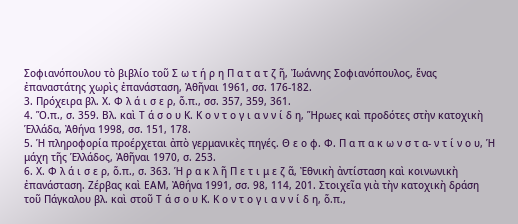Σοφιανόπουλου τὸ βιβλίο τοῦ Σ ω τ ή ρ η Π α τ α τ ζ ῆ, Ἰωάννης Σοφιανόπουλος, ἕνας ἐπαναστάτης χωρὶς ἐπανάσταση, Ἀθῆναι 1961, σσ. 176-182.
3. Πρόχειρα βλ. Χ. Φ λ ά ι σ ε ρ, ὅ.π., σσ. 357, 359, 361.
4. Ὅ.π., σ. 359. Βλ. καὶ Τ ά σ ο υ Κ. Κ ο ν τ ο γ ι α ν ν ί δ η, Ἥρωες καὶ προδότες στὴν κατοχικὴ Ἑλλάδα, Ἀθήνα 1998, σσ. 151, 178.
5. Ἡ πληροφορία προέρχεται ἀπὸ γερμανικὲς πηγές. Θ ε ο φ. Φ. Π α π α κ ω ν σ τ α- ν τ ί ν ο υ, Ἡ μάχη τῆς Ἑλλάδος, Ἀθῆναι 1970, σ. 253.
6. Χ. Φ λ ά ι σ ε ρ, ὅ.π., σ. 363. Ἡ ρ α κ λ ῆ Π ε τ ι μ ε ζ ᾶ, Ἐθνικὴ ἀντίσταση καὶ κοινωνικὴ ἐπανάσταση. Ζέρβας καὶ ΕΑΜ, Ἀθήνα 1991, σσ. 98, 114, 201. Στοιχεῖα γιὰ τὴν κατοχικὴ δράση τοῦ Πάγκαλου βλ. καὶ στοῦ Τ ά σ ο υ Κ. Κ ο ν τ ο γ ι α ν ν ί δ η, ὅ.π.,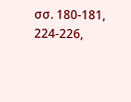σσ. 180-181, 224-226,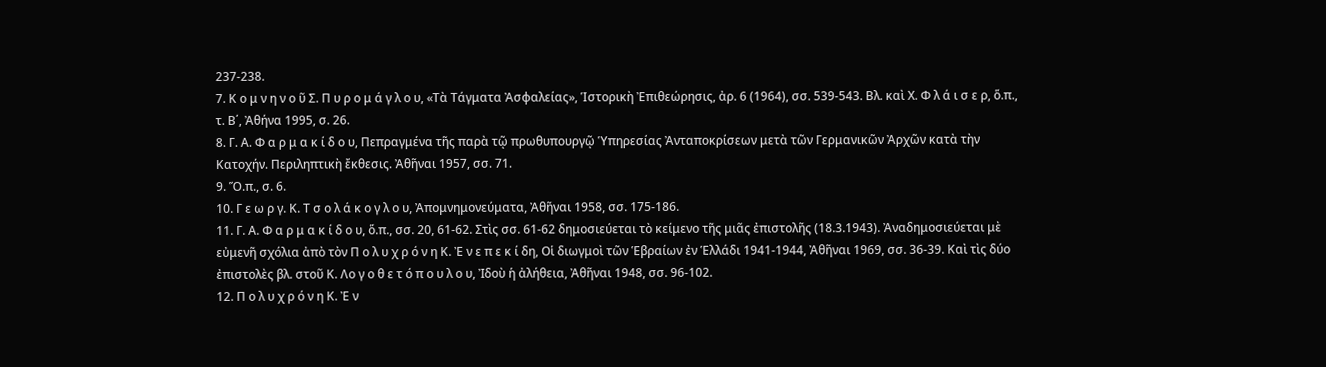237-238.
7. Κ ο μ ν η ν ο ῦ Σ. Π υ ρ ο μ ά γ λ ο υ, «Τὰ Τάγματα Ἀσφαλείας», Ἱστορικὴ Ἐπιθεώρησις, ἀρ. 6 (1964), σσ. 539-543. Βλ. καὶ Χ. Φ λ ά ι σ ε ρ, ὅ.π., τ. Β΄, Ἀθήνα 1995, σ. 26.
8. Γ. Α. Φ α ρ μ α κ ί δ ο υ, Πεπραγμένα τῆς παρὰ τῷ πρωθυπουργῷ Ὑπηρεσίας Ἀνταποκρίσεων μετὰ τῶν Γερμανικῶν Ἀρχῶν κατὰ τὴν Κατοχήν. Περιληπτικὴ ἔκθεσις. Ἀθῆναι 1957, σσ. 71.
9. Ὅ.π., σ. 6.
10. Γ ε ω ρ γ. Κ. Τ σ ο λ ά κ ο γ λ ο υ, Ἀπομνημονεύματα, Ἀθῆναι 1958, σσ. 175-186.
11. Γ. Α. Φ α ρ μ α κ ί δ ο υ, ὅ.π., σσ. 20, 61-62. Στὶς σσ. 61-62 δημοσιεύεται τὸ κείμενο τῆς μιᾶς ἐπιστολῆς (18.3.1943). Ἀναδημοσιεύεται μὲ εὐμενῆ σχόλια ἀπὸ τὸν Π ο λ υ χ ρ ό ν η Κ. Ἐ ν ε π ε κ ί δη, Οἱ διωγμοὶ τῶν Ἑβραίων ἐν Ἑλλάδι 1941-1944, Ἀθῆναι 1969, σσ. 36-39. Καὶ τὶς δύο ἐπιστολὲς βλ. στοῦ Κ. Λο γ ο θ ε τ ό π ο υ λ ο υ, Ἰδοὺ ἡ ἀλήθεια, Ἀθῆναι 1948, σσ. 96-102.
12. Π ο λ υ χ ρ ό ν η Κ. Ἐ ν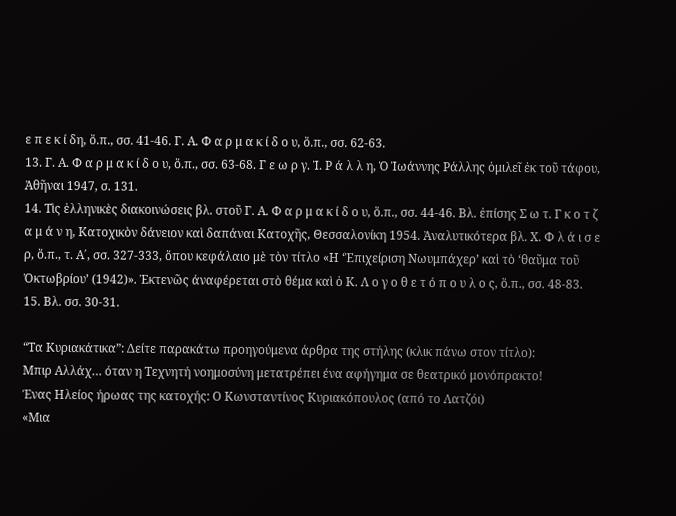ε π ε κ ί δη, ὅ.π., σσ. 41-46. Γ. Α. Φ α ρ μ α κ ί δ ο υ, ὅ.π., σσ. 62-63.
13. Γ. Α. Φ α ρ μ α κ ί δ ο υ, ὅ.π., σσ. 63-68. Γ ε ω ρ γ. Ἰ. Ρ ά λ λ η, Ὁ Ἰωάννης Ράλλης ὁμιλεῖ ἐκ τοῦ τάφου, Ἀθῆναι 1947, σ. 131.
14. Τὶς ἑλληνικὲς διακοινώσεις βλ. στοῦ Γ. Α. Φ α ρ μ α κ ί δ ο υ, ὅ.π., σσ. 44-46. Βλ. ἐπίσης Σ ω τ. Γ κ ο τ ζ α μ ά ν η, Κατοχικὸν δάνειον καὶ δαπάναι Κατοχῆς, Θεσσαλονίκη 1954. Ἀναλυτικότερα βλ. Χ. Φ λ ά ι σ ε ρ, ὅ.π., τ. Α΄, σσ. 327-333, ὅπου κεφάλαιο μὲ τὸν τίτλο «Η ‘Ἐπιχείριση Νωυμπάχερ’ καὶ τὸ ‘θαῦμα τοῦ Ὀκτωβρίου’ (1942)». Ἐκτενῶς άναφέρεται στὸ θέμα καὶ ὁ Κ. Λ ο γ ο θ ε τ ό π ο υ λ ο ς, ὅ.π., σσ. 48-83.
15. Βλ. σσ. 30-31.

“Τα Κυριακάτικα”: Δείτε παρακάτω προηγούμενα άρθρα της στήλης (κλικ πάνω στον τίτλο):
Μπιρ Αλλάχ… όταν η Τεχνητή νοημοσύνη μετατρέπει ένα αφήγημα σε θεατρικό μονόπρακτο!
Ένας Ηλείος ήρωας της κατοχής: Ο Κωνσταντίνος Κυριακόπουλος (από το Λατζόι)
«Μια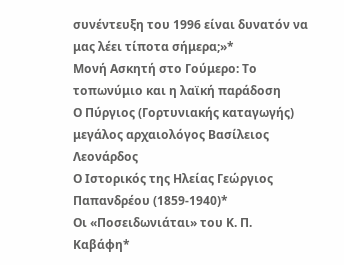συνέντευξη του 1996 είναι δυνατόν να μας λέει τίποτα σήμερα;»*
Μονή Ασκητή στο Γούμερο: Το τοπωνύμιο και η λαϊκή παράδοση
Ο Πύργιος (Γορτυνιακής καταγωγής) μεγάλος αρχαιολόγος Βασίλειος Λεονάρδος
Ο Ιστορικός της Ηλείας Γεώργιος Παπανδρέου (1859-1940)*
Οι «Ποσειδωνιάται» του Κ. Π. Καβάφη*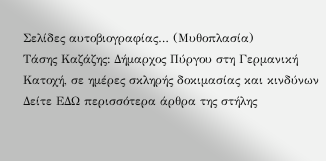Σελίδες αυτοβιογραφίας… (Μυθοπλασία)
Τάσης Καζάζης: Δήμαρχος Πύργου στη Γερμανική Κατοχή, σε ημέρες σκληρής δοκιμασίας και κινδύνων
Δείτε ΕΔΩ περισσότερα άρθρα της στήλης